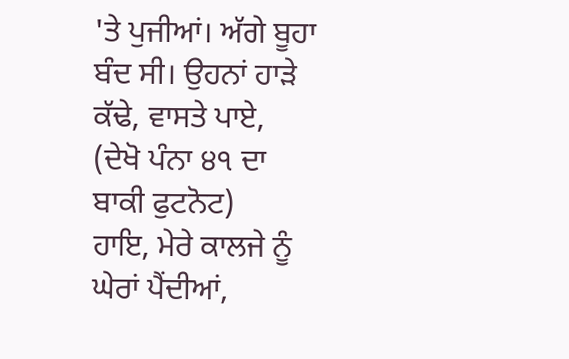'ਤੇ ਪੁਜੀਆਂ। ਅੱਗੇ ਬੂਹਾ ਬੰਦ ਸੀ। ਉਹਨਾਂ ਹਾੜੇ ਕੱਢੇ, ਵਾਸਤੇ ਪਾਏ,
(ਦੇਖੋ ਪੰਨਾ ੪੧ ਦਾ ਬਾਕੀ ਫੁਟਨੋਟ)
ਹਾਇ, ਮੇਰੇ ਕਾਲਜੇ ਨੂੰ ਘੇਰਾਂ ਪੈਂਦੀਆਂ,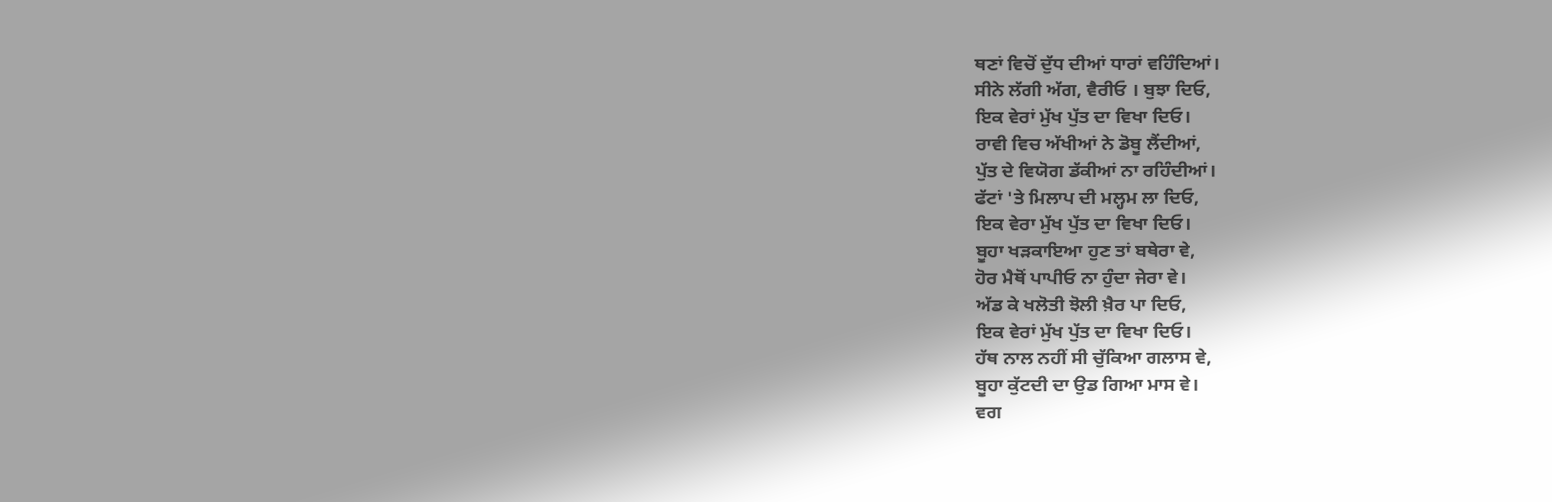ਥਣਾਂ ਵਿਚੋਂ ਦੁੱਧ ਦੀਆਂ ਧਾਰਾਂ ਵਹਿੰਦਿਆਂ।
ਸੀਨੇ ਲੱਗੀ ਅੱਗ, ਵੈਰੀਓ । ਬੁਝਾ ਦਿਓ,
ਇਕ ਵੇਰਾਂ ਮੁੱਖ ਪੁੱਤ ਦਾ ਵਿਖਾ ਦਿਓ।
ਰਾਵੀ ਵਿਚ ਅੱਖੀਆਂ ਨੇ ਡੋਬੂ ਲੈਂਦੀਆਂ,
ਪੁੱਤ ਦੇ ਵਿਯੋਗ ਡੱਕੀਆਂ ਨਾ ਰਹਿੰਦੀਆਂ।
ਫੱਟਾਂ 'ਤੇ ਮਿਲਾਪ ਦੀ ਮਲ੍ਹਮ ਲਾ ਦਿਓ,
ਇਕ ਵੇਰਾ ਮੁੱਖ ਪੁੱਤ ਦਾ ਵਿਖਾ ਦਿਓ।
ਬੂਹਾ ਖੜਕਾਇਆ ਹੁਣ ਤਾਂ ਬਥੇਰਾ ਵੇ,
ਹੋਰ ਮੈਥੋਂ ਪਾਪੀਓ ਨਾ ਹੁੰਦਾ ਜੇਰਾ ਵੇ।
ਅੱਡ ਕੇ ਖਲੋਤੀ ਝੋਲੀ ਖ਼ੈਰ ਪਾ ਦਿਓ,
ਇਕ ਵੇਰਾਂ ਮੁੱਖ ਪੁੱਤ ਦਾ ਵਿਖਾ ਦਿਓ।
ਹੱਥ ਨਾਲ ਨਹੀਂ ਸੀ ਚੁੱਕਿਆ ਗਲਾਸ ਵੇ,
ਬੂਹਾ ਕੁੱਟਦੀ ਦਾ ਉਡ ਗਿਆ ਮਾਸ ਵੇ।
ਵਗ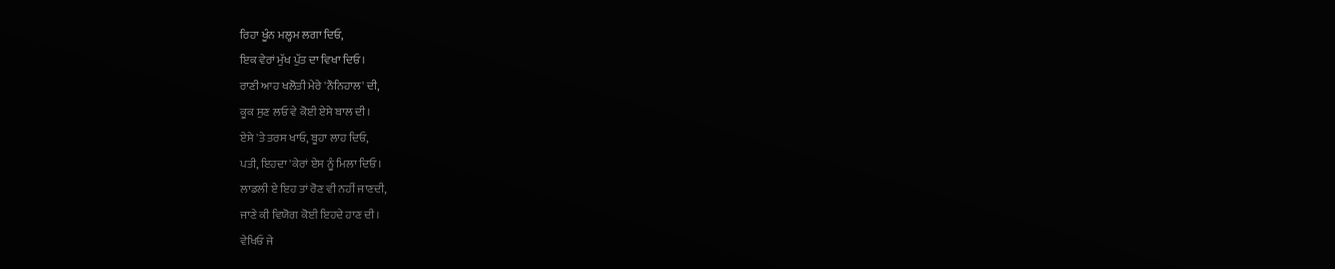ਰਿਹਾ ਖੂੰਨ ਮਲ੍ਹਮ ਲਗਾ ਦਿਓ,
ਇਕ ਵੇਰਾਂ ਮੁੱਖ ਪੁੱਤ ਦਾ ਵਿਖਾ ਦਿਓ।
ਰਾਣੀ ਆਹ ਖਲੋਤੀ ਮੇਰੇ 'ਨੌਨਿਹਾਲ' ਦੀ,
ਕੂਕ ਸੁਣ ਲਓ ਵੇ ਕੋਈ ਏਸੇ ਬਾਲ ਦੀ।
ਏਸੇ 'ਤੇ ਤਰਸ ਖਾਓ, ਬੂਹਾ ਲਾਹ ਦਿਓ,
ਪਤੀ, ਇਹਦਾ 'ਕੇਰਾਂ ਏਸ ਨੂੰ ਮਿਲਾ ਦਿਓ।
ਲਾਡਲੀ ਏ ਇਹ ਤਾਂ ਰੋਣ ਵੀ ਨਹੀਂ ਜਾਣਦੀ,
ਜਾਣੇ ਕੀ ਵਿਯੋਗ ਕੋਈ ਇਹਦੇ ਹਾਣ ਦੀ।
ਵੇਖਿਓ ਜੇ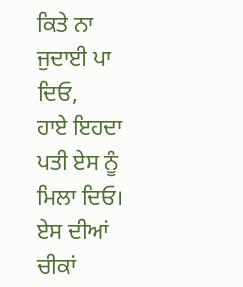ਕਿਤੇ ਨਾ ਜੁਦਾਈ ਪਾ ਦਿਓ,
ਹਾਏ ਇਹਦਾ ਪਤੀ ਏਸ ਨੂੰ ਮਿਲਾ ਦਿਓ।
ਏਸ ਦੀਆਂ ਚੀਕਾਂ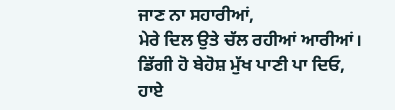ਜਾਣ ਨਾ ਸਹਾਰੀਆਂ,
ਮੇਰੇ ਦਿਲ ਉਤੇ ਚੱਲ ਰਹੀਆਂ ਆਰੀਆਂ।
ਡਿੱਗੀ ਹੋ ਬੇਹੋਸ਼ ਮੁੱਖ ਪਾਣੀ ਪਾ ਦਿਓ,
ਹਾਏ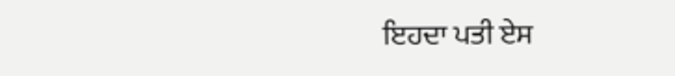ਇਹਦਾ ਪਤੀ ਏਸ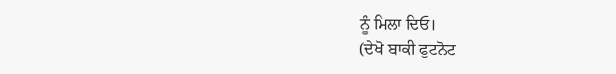ਨੂੰ ਮਿਲਾ ਦਿਓ।
(ਦੇਖੋ ਬਾਕੀ ਫੁਟਨੋਟ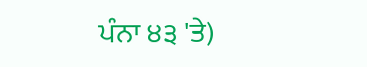ਪੰਨਾ ੪੩ 'ਤੇ)